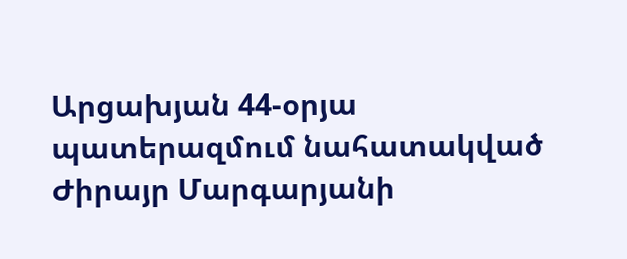Արցախյան 44-օրյա պատերազմում նահատակված Ժիրայր Մարգարյանի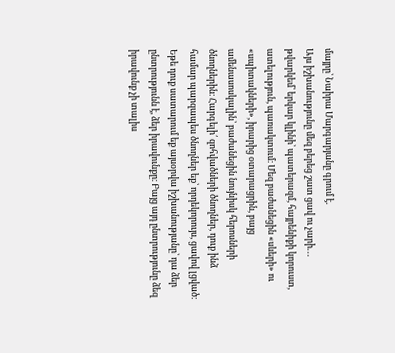մայրը՝ Նաիրա Մարգարյանը գրում է․
Այս իշխանությունը մեզ բերեց շատ ցավ ու չարի․․․ թվարկեմ՝ երկար կլինի՝ պատերազմ, հայրենիքի կորուստ, ատելություն, պառակտում։ Մեզ բաժանեցին «սևերի» ու «սպիտակների», իրարից օտարացրին, բայց ամենասոսկալին՝ բաժանեցին նույնիսկ հերոսների ծնողներին։ Հարգելի՛ զոհվածների ծնողներ, դուք ինձ համար պարզապես ծնողներ եք՝ որդեկորույս, ցավով լցված։ Եթե դուք սատարում եք այսօրվա իշխանությանը՝ դա ձեր ընտրությունն է, ձեր իրավունքը։ Բայց այդ ընտրությունը ձեզ իրավունք չի տալիս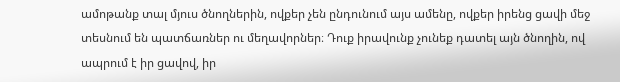ամոթանք տալ մյուս ծնողներին, ովքեր չեն ընդունում այս ամենը, ովքեր իրենց ցավի մեջ տեսնում են պատճառներ ու մեղավորներ։ Դուք իրավունք չունեք դատել այն ծնողին, ով ապրում է իր ցավով, իր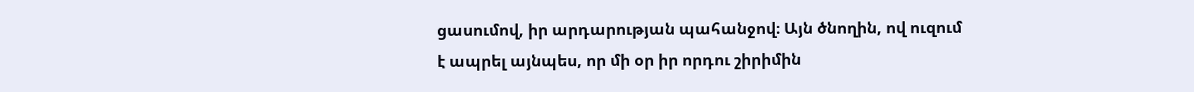ցասումով, իր արդարության պահանջով։ Այն ծնողին, ով ուզում է ապրել այնպես, որ մի օր իր որդու շիրիմին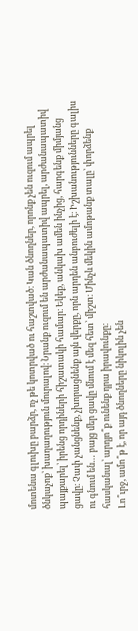մոտենա գլուխը բարձր, ոչ թե կոտրված ու հաշտված։ Կան ծնողներ, որոնք չեն ուզում ապրել ծնկաչոք՝ խաղաղություն մուրալով։ Նրանք ուզում են արժանապատիվ ապրել, արժանապատիվ պայքարել՝ իրենց որդիների հիշատակի համար։ Եկեք, անկախ ամեն ինչից, հարգենք միմյանց ցավը։ Չափ չանցնենք, չխորացնենք այն վերքը, որն արդեն անբուժելի է։ Իշխանությունները գալիս ու գնում են… բայց մեր ցավը մնում է մեզ հետ՝ միշտ։ Մինչև մեկին ամոթանք տալը՝ փորձենք հասկանալ՝ արդյո՞ք ունենք դրա իրավունքը։
Լո՞ւրջ, ամո՞թ է, որ այդ ծնողները նիկոլին չեն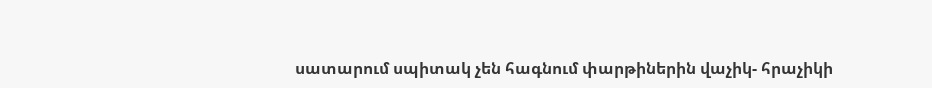սատարում սպիտակ չեն հագնում փարթիներին վաչիկ- հրաչիկի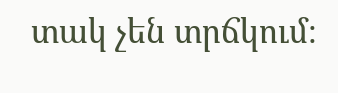տակ չեն տրճկում։